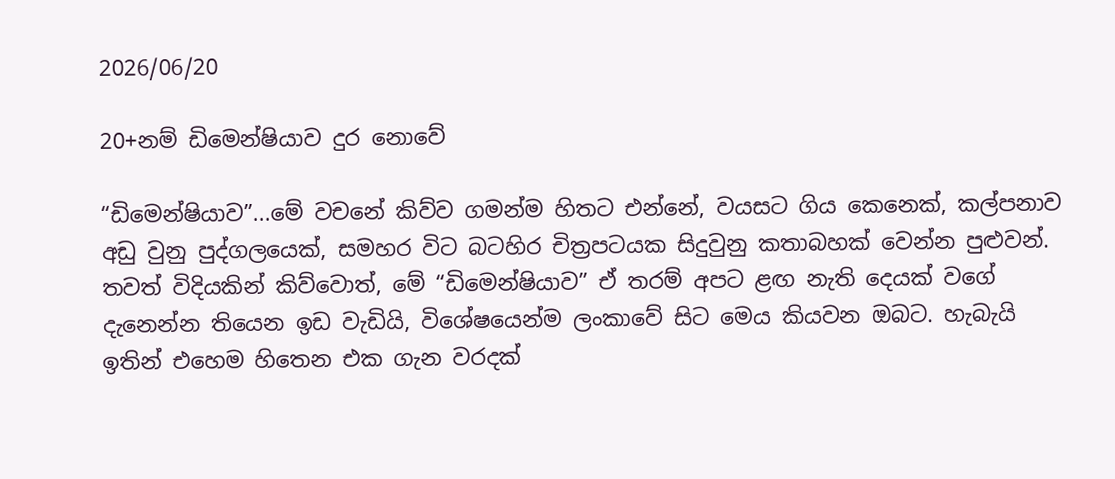2026/06/20

20+නම් ඩිමෙන්ෂියාව දුර‍ නොවේ

“ඩිමෙන්ෂියාව”...මේ වචනේ කිව්ව ගමන්ම හිතට එන්නේ, වයසට ගිය කෙනෙක්, කල්පනාව අඩු වුනු පුද්ග‍ලයෙක්, සමහර විට බටහිර චිත්‍රපටයක සිදුවුනු කතාබහක් වෙන්න පුළුවන්. තවත් විදියකින් කිව්වොත්, මේ “ඩිමෙන්ෂියාව” ඒ තරම් අපට ළඟ නැති දෙයක් වගේ දැනෙන්න තියෙන ඉඩ වැඩියි, විශේෂයෙන්ම ලංකාවේ සිට මෙය කියවන ඔබට. හැබැයි ඉතින් එහෙම හිතෙන එක ගැන වරදක්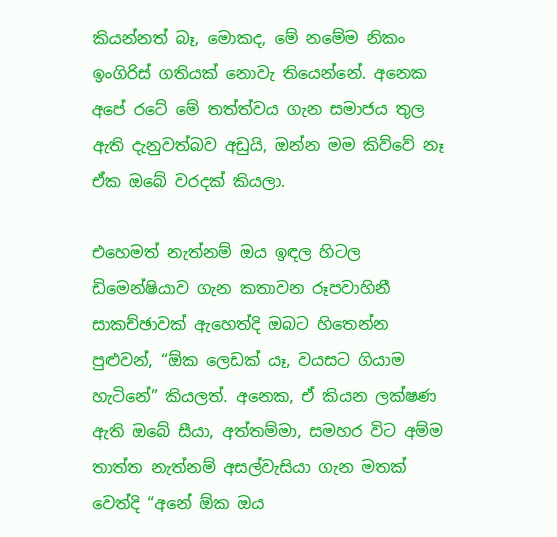කියන්නත් බෑ, මොකද, මේ නමේම නිකං ඉංගිරිස් ගතියක් නොවැ තියෙන්නේ. අනෙක අපේ රටේ මේ තත්ත්වය ගැන සමාජය තුල ඇති දැනුවත්බව අඩුයි, ඔන්න මම කිව්වේ නෑ ඒක ඔබේ වරදක් කියලා.

එහෙමත් නැත්නම් ඔය ඉඳල හිටල ඩිමෙන්ෂියාව ගැන කතාවන රූපවාහිනී සාකච්ඡාවක් ඇහෙත්දි ඔබට හිතෙන්න පුළුවන්, “ඕක ලෙඩක් යෑ, වයසට ගියාම හැටිනේ” කියලත්. අනෙක, ඒ කියන ලක්ෂණ ඇති ඔබේ සීයා, අත්තම්මා, සමහර විට අම්ම තාත්ත නැත්නම් අසල්වැසියා ගැන මතක් වෙත්දි “අනේ ඕක ඔය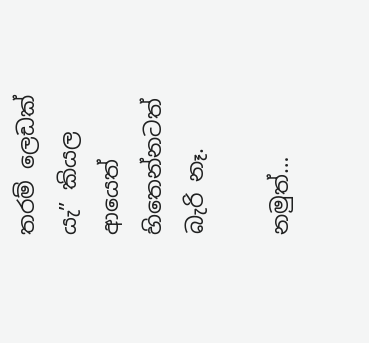තරම් ලෙඩක් යැ” කියල ආයෙත් හිතෙන්නටත් බැරි නෑ.

නමුත්…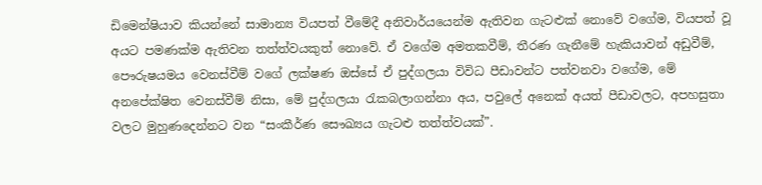ඩිමෙන්ෂියාව කියන්නේ සාමාන්‍ය වියපත් වීමේදී අනිවාර්යයෙන්ම ඇතිවන ගැටළුක් නොවේ වගේම, වියපත් වූ අයට පමණක්ම ඇතිවන තත්ත්වයකුත් නොවේ. ඒ වගේම අමතකවීම්, තීරණ ගැනීමේ හැකියාවන් අඩුවීම්, පෞරුෂයමය වෙනස්වීම් වගේ ලක්ෂණ ඔස්සේ ඒ පුද්ගලයා විවිධ පීඩාවන්ට පත්වනවා වගේම, මේ අනපේක්ෂිත වෙනස්වීම් නිසා, මේ පුද්ගලයා රැකබලාගන්නා අය, පවුලේ අනෙක් අයත් පීඩාවලට, අපහසුතා වලට මුහුණදෙන්නට වන “සංකීර්ණ සෞඛ්‍යය ගැටළු තත්ත්වයක්”.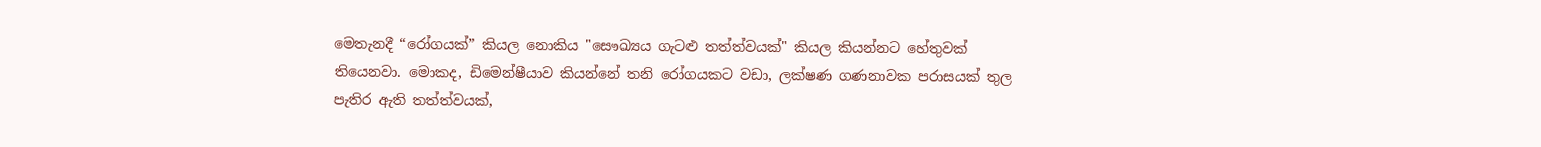මෙතැනදී “රෝගයක්” කියල නොකිය "සෞඛ්‍යය ගැටළු තත්ත්වයක්" කියල කියන්නට හේතුවක් තියෙනවා. මොකද, ඩිමෙන්ෂීයාව කියන්නේ තනි රෝගයකට වඩා, ලක්ෂණ ගණනාවක පරාසයක් තුල පැතිර ඇති තත්ත්වයක්,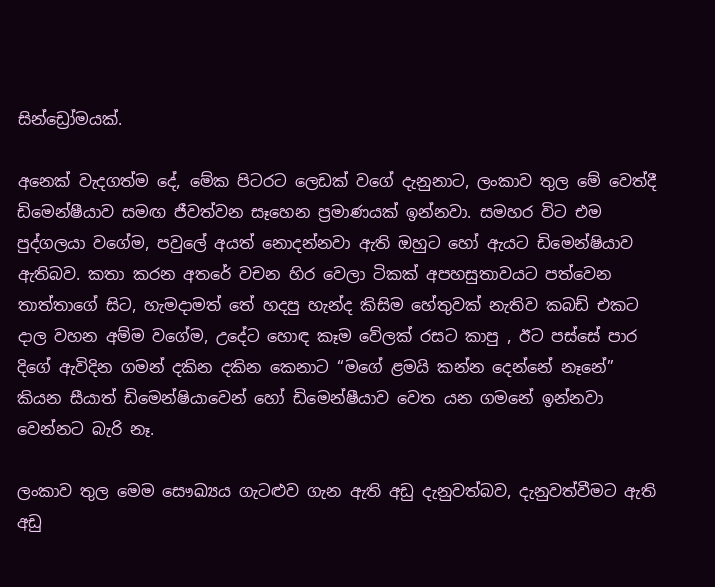සින්ඩ්‍රෝමයක්.

අනෙක් වැදගත්ම දේ, මේක පිටරට ලෙඩක් වගේ දැනුනාට, ලංකාව තුල මේ වෙත්දී ඩිමෙන්ෂීයාව සමඟ ජීවත්වන සෑහෙන ප්‍රමාණයක් ඉන්නවා. සමහර විට එම පුද්ගලයා වගේම, පවුලේ අයත් නොදන්නවා ඇති ඔහුට හෝ ඇයට ඩිමෙන්ෂියාව ඇතිබව. කතා කරන අතරේ වචන හිර වෙලා ටිකක් අපහසුතාවයට පත්වෙන තාත්තාගේ සිට, හැමදාමත් තේ හදපු හැන්ද කිසිම හේතුවක් නැතිව කබඩ් එකට දාල වහන අම්ම වගේම, උදේට හොඳ කෑම වේලක් රසට කාපු , ඊට පස්සේ පාර දිගේ ඇවිදින ගමන් දකින දකින කෙනාට “මගේ ළමයි කන්න දෙන්නේ නෑනේ” කියන සීයාත් ඩිමෙන්ෂියාවෙන් හෝ ඩිමෙන්ෂීයාව වෙත යන ගමනේ ඉන්නවා වෙන්නට බැරි නෑ.

ලංකාව තුල මෙම සෞඛ්‍යය ගැටළුව ගැන ඇති අඩු දැනුවත්බව, දැනුවත්වීමට ඇති අඩු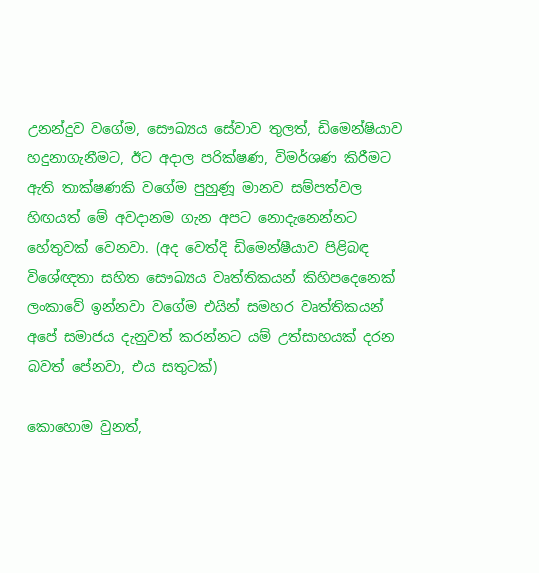උනන්දුව වගේම, සෞඛ්‍යය සේවාව තුලත්, ඩිමෙන්ෂියාව හදුනාගැනීමට, ඊට අදාල පරික්ෂණ, විමර්ශණ කිරීමට ඇති තාක්ෂණකි වගේම පුහුණූ මානව සම්පත්වල හිඟයත් මේ අවදානම ගැන අපට නොදැනෙන්නට හේතුවක් වෙනවා. (අද වෙත්දි ඩිමෙන්ෂීයාව පිළිබඳ විශේඥතා සහිත සෞඛ්‍යය වෘත්තිකයන් කිහිපදෙනෙක් ලංකා‍වේ ඉන්නවා වගේම එයින් සමහර වෘත්තිකයන් අපේ සමාජය දැනුවත් කරන්නට යම් උත්සාහයක් දරන බවත් පේනවා, එය සතුටක්)

කොහ‍ොම වුනත්,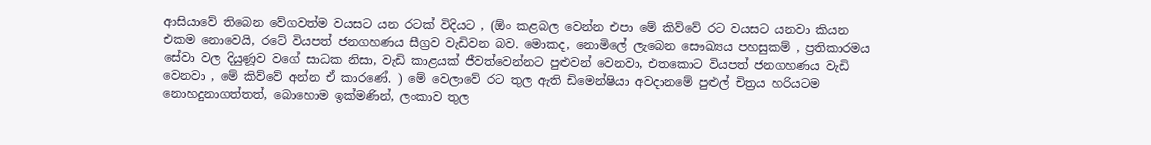ආසියාවේ තිබෙන වේගවත්ම වයසට යන රටක් විදියට , (ඕං කළබල වෙන්න එපා ‍මේ කිව්වේ රට වයසට යනවා කියන එකම නොවෙයි, රටේ වියපත් ජනගහණය සීග්‍රව වැඩිවන බව. මොකද, නොමිලේ ලැබෙන සෞඛ්‍යය පහසුකම් , ප්‍රතිකාරමය සේවා වල දියුණූව වගේ සාධක නිසා, වැඩි කාළයක් ජීවත්වෙන්නට පුළුවන් වෙනවා, එතකොට වියපත් ජනගහණය වැඩි වෙනවා , මේ කිව්වේ අන්න ඒ කාරණේ. ) මේ වෙලාවේ රට තුල ඇති ඩිමෙන්ෂියා අවදානමේ පුළුල් චිත්‍රය හරියටම නොහදුනාගත්තත්, බොහොම ඉක්මණින්, ලංකාව තුල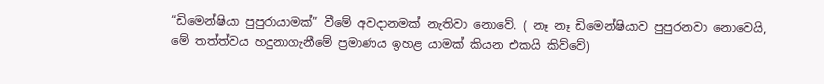“ඩිමෙන්ෂියා පුපුරායාමක්” වීමේ අවදානමක් නැතිවා නොවේ. ( නෑ නෑ ඩිමෙන්ෂියාව පුපුරනවා නොවෙයි, මේ තත්ත්වය හදුනාගැනීමේ ප්‍රමාණය ඉහළ යාමක් කියන එකයි කිව්වේ)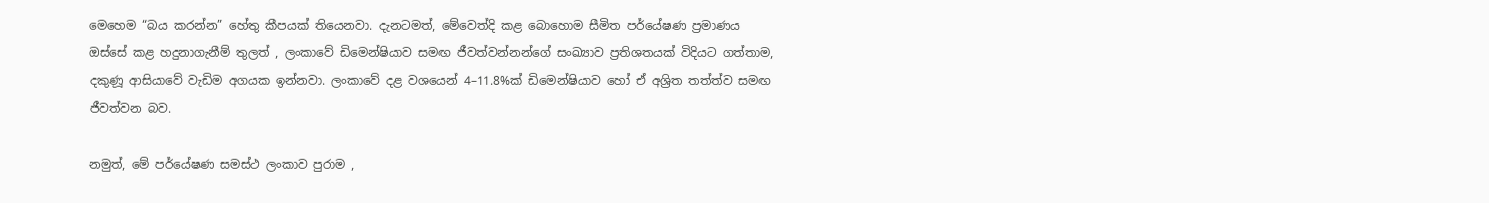මෙහෙම “බය කරන්න” හේතු කීපයක් තියෙනවා. දැනටමත්, මේවෙත්දි කළ බොහොම සීමිත පර්යේෂණ ප්‍රමාණය ඔස්සේ කළ හදුනාගැනීම් තුලත් , ලංකාවේ ඩිමෙන්ෂියාව සමඟ ජීවත්වන්නන්ගේ සංඛ්‍යාව ප්‍රතිශතයක් විදියට ගත්තාම, දකුණූ ආසියාවේ වැඩිම අගයක ඉන්නවා. ලංකාවේ දළ වශයෙන් 4–11.8%ක් ඩිමෙන්ෂියාව හෝ ඒ අශ්‍රිත තත්ත්ව සමඟ ජීවත්වන බව.

නමුත්, මේ පර්යේෂණ සමස්ථ ලංකාව පුරාම ,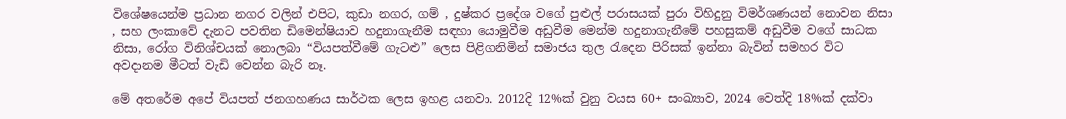විශේෂයෙන්ම ප්‍රධාන නගර වලින් එපිට, කුඩා නගර, ගම් , දුෂ්කර ප්‍රදේශ වගේ පුළුල් පරාසයක් පුරා විහිදුනු විමර්ශණයන් නොවන නිසා , සහ ලංකාවේ දැනට පවතින ඩිමෙන්ෂියාව හදුනාගැනීම සඳහා යොමුවීම අඩුවීම මෙන්ම හදුනාගැනීමේ පහසුකම් අඩුවීම වගේ සාධක නිසා, රෝග විනිශ්චයක් නොලබා “වියපත්වීමේ ගැටළු” ලෙස පිළිගනිමින් සමාජය තුල රැදෙන පිරිසක් ඉන්නා බැවින් සමහර විට අවදානම මීටත් වැඩි වෙන්න බැරි නෑ.

මේ අතරේම අපේ වියපත් ජනගහණය සාර්ථක ලෙස ඉහළ යනවා. 2012දි 12%ක් වුනු වයස 60+ සංඛ්‍යාව, 2024 වෙත්දි 18%ක් දක්වා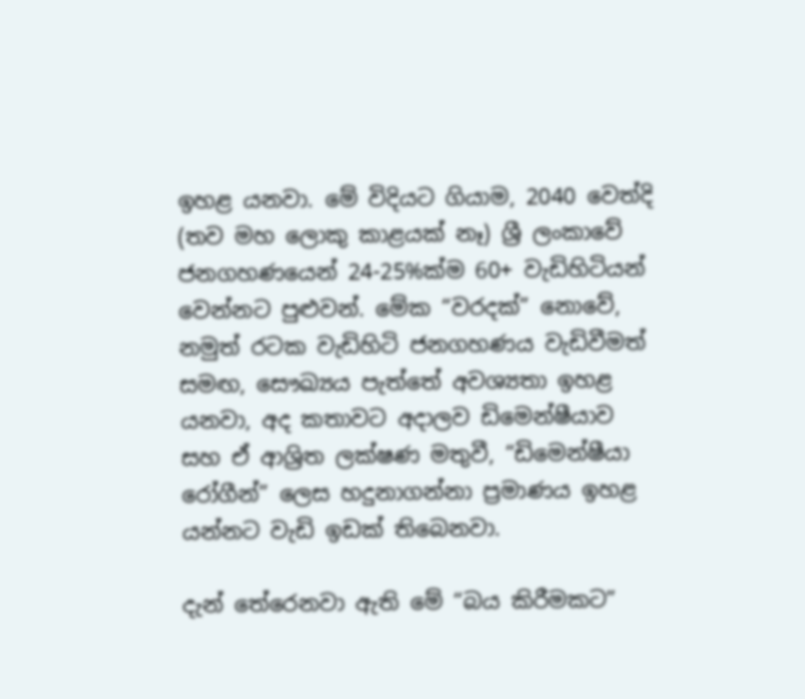ඉහළ යනවා. මේ විදියට ගියාම, 2040 වෙත්දි (තව මහ ලොකු කාළයක් නෑ) ශ්‍රී ලංකා‍වේ ජනගහණයෙන් 24-25%ක්ම 60+ වැඩිහිටියන් වෙන්නට පුළුවන්. මේක “වරදක්” නොවේ, නමුත් රටක වැඩිහිටි ජනගහණය වැඩිවීමත් සමඟ, සෞඛ්‍යය පැත්තේ අවශ්‍යතා ඉහළ යනවා, අද කතාවට අදාලව ඩිමෙන්ෂීයාව සහ ඒ ආශ්‍රිත ලක්ෂණ මතුවී, “ඩිමෙන්ෂීයා රෝගීන්” ලෙස හදුනාගන්නා ප්‍රමාණය ඉහළ යන්නට වැඩි ඉඩක් තිබෙනවා.

දැන් තේරෙනවා ඇති මේ “බය කිරීමකට”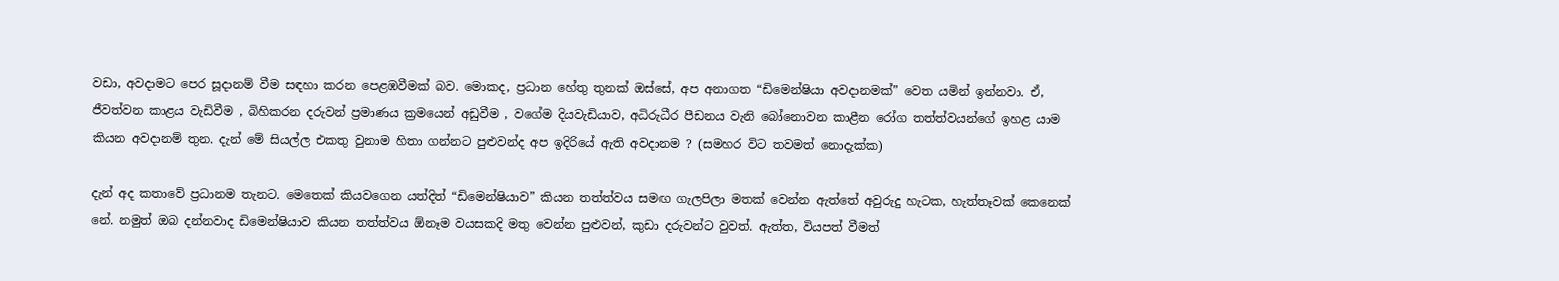වඩා, අවදාමට පෙර සූදානම් වීම සඳහා කරන පෙළඹවීමක් බව. මොකද, ප්‍රධාන හේතු තුනක් ඔස්සේ, අප අනාගත “ඩිමෙන්ෂියා අවදානමක්” වෙත යමින් ඉන්නවා. ඒ, ජීවත්වන කාළය වැඩිවීම , බිහිකරන දරුවන් ප්‍රමාණය ක්‍රමයෙන් අඩුවීම , වගේම දියවැඩියාව, අධිරුධීර පීඩනය වැනි බෝනොවන කාළීන රෝග තත්ත්වයන්ගේ ඉහළ යාම කියන අවදානම් තුන. දැන් මේ සියල්ල එකතු වුනාම හිතා ගන්නට පුළුවන්ද අප ඉදි‍රියේ ඇති අවදානම ? (සමහර විට තවමත් නොදැක්ක)

දැන් අද කතාවේ ප්‍රධානම තැනට. මෙතෙක් කියවගෙන යත්දිත් “ඩිමෙන්ෂියාව” කියන තත්ත්වය සමඟ ගැලපිලා මතක් වෙන්න ඇත්තේ අවුරුදු හැටක, හැත්තෑවක් කෙනෙක් නේ. නමුත් ඔබ දන්නවාද ඩිමෙන්ෂියාව කියන තත්ත්වය ඕනෑම වයසකදි මතු වෙන්න පුළුවන්, කුඩා දරුවන්ට වුවත්. ඇත්ත, වියපත් වීමත්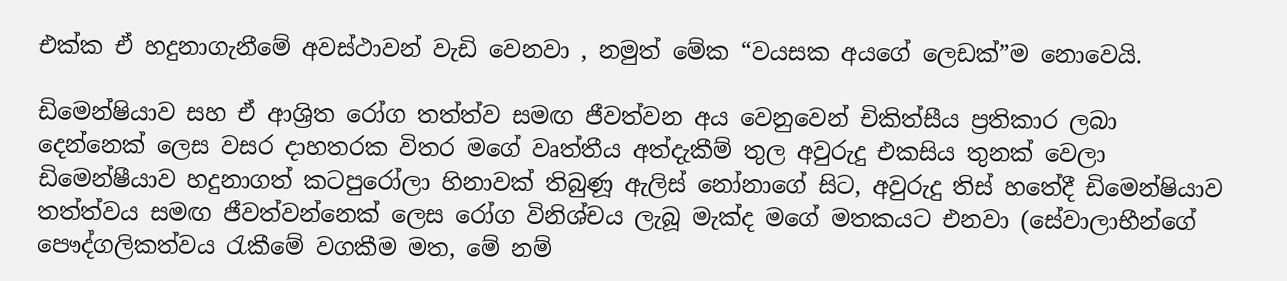එක්ක ඒ හදුනාගැනීමේ අවස්ථාවන් වැඩි වෙනවා , නමුත් මේක “වයසක අයගේ ලෙඩක්”ම නෙ‍ාවෙයි.

ඩිමෙන්ෂියාව සහ ඒ ආශ්‍රිත රෝග තත්ත්ව සමඟ ජීවත්වන අය වෙනුවෙන් චිකිත්සීය ප්‍රතිකාර ලබා දෙන්නෙක් ලෙස වසර දාහතරක විතර මගේ වෘත්තීය අත්දැකීම් තුල අවුරුදු එකසිය තුනක් වෙලා ඩිමෙන්ෂීයාව හදුනාගත් කටපුරෝලා හිනාවක් තිබුණූ ඇලිස් නෝනාගේ සිට, අවුරුදු තිස් හතේදී ඩිමෙන්ෂියාව තත්ත්වය සමඟ ජීවත්වන්නෙක් ලෙස රෝග විනිශ්චය ලැබූ මැක්ද මගේ මතකයට එනවා (සේවාලාභීන්ගේ පෞද්ගලිකත්වය රැකීමේ වගකීම මත, මේ නම්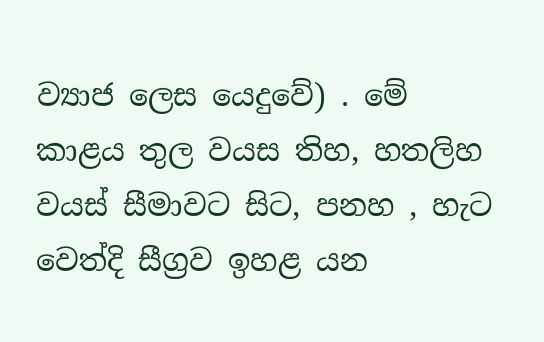ව්‍යාජ ලෙස යෙදුවේ) . මේ කාළය තුල වයස තිහ, හතලිහ වයස් සීමාවට සිට, පනහ , හැට වෙත්දි සීග්‍රව ඉහළ යන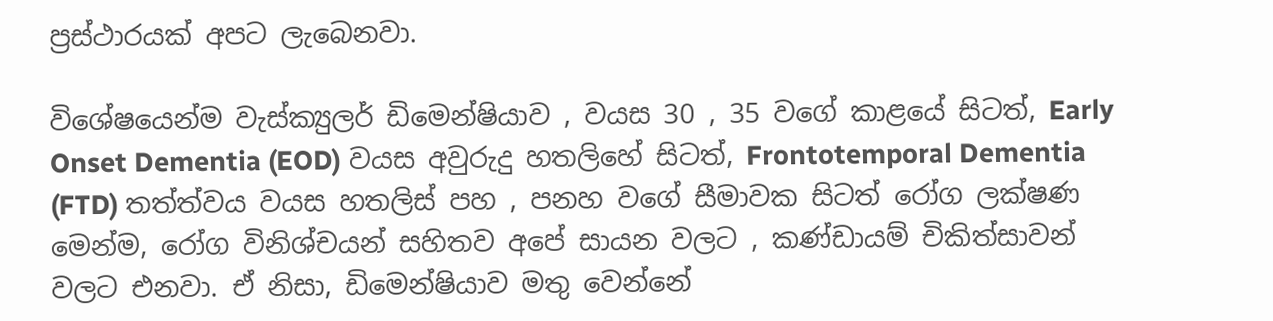ප්‍රස්ථාරයක් අපට ලැබෙනවා.

විශේෂයෙන්ම වැස්ක්‍යුලර් ඩිමෙන්ෂියාව , වයස 30 , 35 වගේ කාළයේ සිටත්, Early Onset Dementia (EOD) වයස අවුරුදු හතලිහේ සිටත්, Frontotemporal Dementia (FTD) තත්ත්වය වයස හතලිස් පහ , පනහ වගේ සීමාවක සිටත් රෝග ලක්ෂණ මෙන්ම, රෝග විනිශ්චයන් සහිතව අපේ සායන වලට , කණ්ඩායම් චිකිත්සාවන් වලට එනවා. ඒ නිසා, ඩිමෙන්ෂියාව මතු වෙන්නේ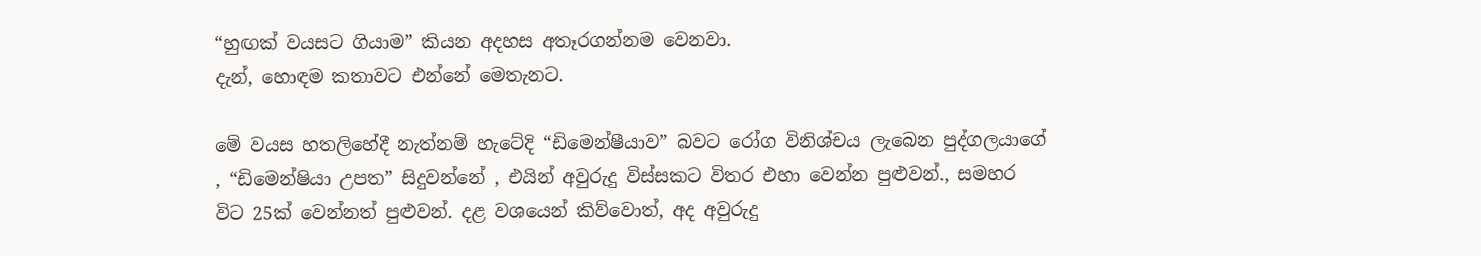“හුඟක් වයසට ගියාම” කියන අදහස අතෑරගන්නම වෙනවා.
දැන්, හොඳම කතාවට එන්නේ මෙතැනට.

මේ වයස හතලිහේදී නැත්නම් හැටේදි “ඩිමෙන්ෂීයාව” බවට රෝග විනිශ්චය ලැබෙන පුද්ගලයාගේ , “ඩිමෙන්ෂියා උපත” සිදුවන්නේ , එයින් අවුරුදු විස්සකට විතර එහා වෙන්න පුළුවන්., සමහර විට 25ක් වෙන්නත් පුළුවන්. දළ වශයෙන් කිව්වොත්, අද අවුරුදු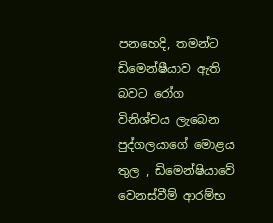පනහෙදි, තමන්ට ඩිමෙන්ෂීයාව ඇති බවට රෝග විනිශ්චය ලැබෙන පුද්ගලයාගේ මොළය තුල , ඩිමෙන්ෂියා‍වේ වෙනස්වීම් ආරම්භ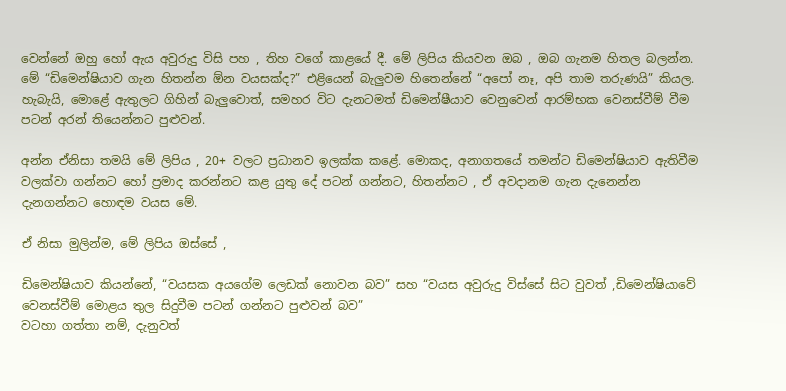වෙන්නේ ඔහු හෝ ඇය අවුරුදු විසි පහ , තිහ වගේ කාළයේ දී. මේ ලිපිය කියවන ඔබ , ඔබ ගැනම හිතල බලන්න. මේ “ඩිමෙන්ෂියාව ගැන හිතන්න ඕන වයසක්ද?” එළියෙන් බැලුවම හිතෙන්නේ “අපෝ නෑ, අපි තාම තරුණයි” කියල. හැබැයි, මොළේ ඇතුලට ගිහින් බැලුවොත්, සමහර විට දැනටමත් ඩිමෙන්ෂීයාව වෙනුවෙන් ආරම්භක වෙනස්වීම් වීම පටන් අරන් තියෙන්නට පුළුවන්.

අන්න ඒනිසා තමයි මේ ලිපිය , 20+ වලට ප්‍රධානව ඉලක්ක කළේ. මොකද, අනාගතයේ තමන්ට ඩිමෙන්ෂියාව ඇතිවීම වලක්වා ගන්නට හෝ ප්‍රමාද කරන්නට කළ යුතු දේ පටන් ගන්නට, හිතන්නට , ඒ අවදානම ගැන දැනෙන්න දැනගන්නට හොඳම වයස මේ.

ඒ නිසා මුලින්ම, මේ ලිපිය ඔස්සේ ,

ඩිමෙන්ෂියාව කියන්නේ, “වයසක අයගේම ලෙඩක් නොවන බව” සහ “වයස අවුරුදු විස්සේ සිට වුවත් ,ඩිමෙන්ෂියාවේ වෙනස්වීම් මොළය තුල සිදුවීම පටන් ගන්නට පුළුවන් බව”
වටහා ගත්තා නම්, දැනුවත්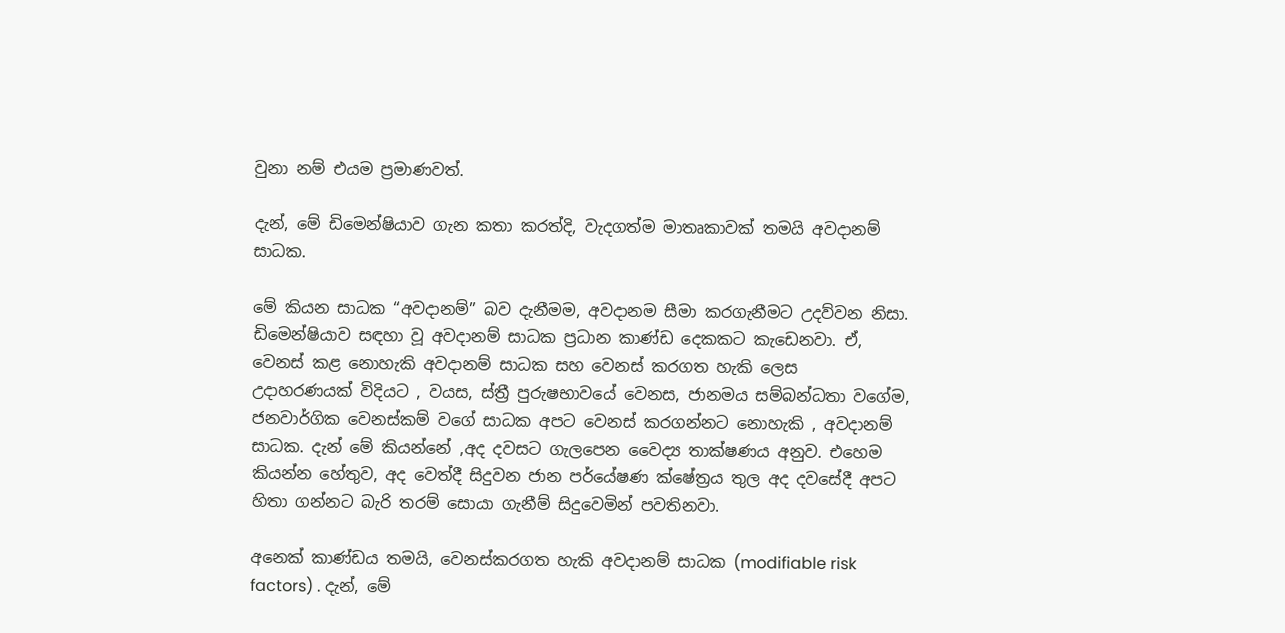වුනා නම් එයම ප්‍රමාණවත්.

දැන්, මේ ඩිමෙන්ෂියාව ගැන කතා කරත්දි, වැදගත්ම මාතෘකාවක් තමයි අවදානම් සාධක.

මේ කියන සාධක “අවදානම්” බව දැනීමම, අවදානම සීමා කරගැනීමට උදව්වන නිසා. ඩිමෙන්ෂියාව සඳහා වූ අවදානම් සාධක ප්‍රධාන කාණ්ඩ දෙකකට කැඩෙනවා. ඒ, වෙනස් කළ නොහැකි අවදානම් සාධක සහ වෙනස් කරගත හැකි ලෙස
උදාහරණයක් විදියට , වයස, ස්ත්‍රී පුරුෂභාවයේ වෙනස, ජානමය සම්බන්ධතා වගේම, ජනවාර්ගික වෙනස්කම් වගේ සාධක අපට වෙනස් කරගන්නට නොහැකි , අවදානම් සාධක. දැන් මේ කියන්නේ ,අද දවසට ගැලපෙන වෛද්‍ය තාක්ෂණය අනුව. එහෙම කියන්න හේතුව, අද වෙත්දී සිදුවන ජාන පර්යේෂණ ක්ෂේත්‍රය තුල අද දවසේදී අපට හිතා ගන්නට බැරි තරම් සොයා ගැනීම් සිදුවෙමින් පවතිනවා.

අනෙක් කාණ්ඩය තමයි, වෙනස්කරගත හැකි අවදානම් සාධක (modifiable risk factors) . දැන්, මේ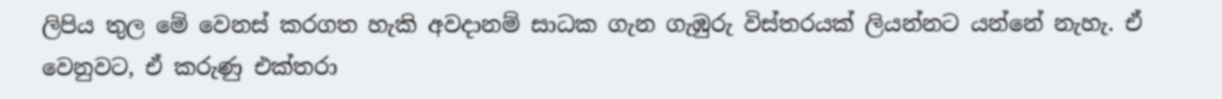ලිපිය තුල මේ වෙනස් කරගත හැකි අවදානම් සාධක ගැන ගැඹුරු විස්තරයක් ලියන්නට යන්නේ නැහැ. ඒ වෙනුවට, ඒ කරුණු එක්තරා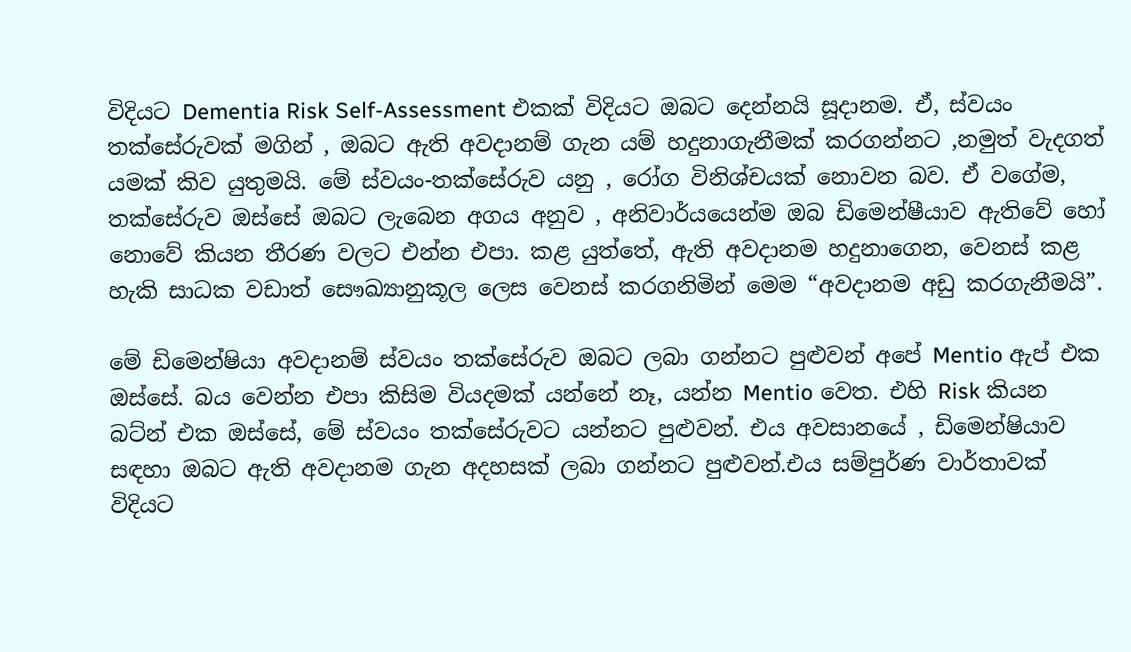විදියට Dementia Risk Self-Assessment එකක් විදියට ඔබට දෙන්නයි සූදානම. ඒ, ස්වයං තක්සේරුවක් මගින් , ඔබට ඇති අවදානම් ගැන යම් හදුනාගැනීමක් කරගන්නට ,නමුත් වැදගත් යමක් කිව යුතුමයි. මේ ස්වයං-තක්සේරුව යනු , රෝග විනිශ්චයක් නොවන බව. ඒ වගේම, තක්සේරුව ඔස්සේ ඔබට ලැබෙන අගය අනුව , අනිවාර්යයෙන්ම ඔබ ඩිමෙන්ෂීයාව ඇතිවේ හෝ නොවේ කියන තීරණ වලට එන්න එපා. කළ යුත්තේ, ඇති අවදානම හදුනාගෙන, වෙනස් කළ හැකි සාධක වඩාත් සෞඛ්‍යානුකූල ලෙස වෙනස් කරගනිමින් මෙම “අවදානම අඩු කරගැනීමයි”.

මේ ඩිමෙන්ෂියා අවදානම් ස්වයං තක්සේරුව ඔබට ලබා ගන්නට පුළුවන් අපේ Mentio ඇප් එක ඔස්සේ. බය වෙන්න එපා කිසිම වියදමක් යන්නේ නෑ, යන්න Mentio වෙත. එහි Risk කියන බට්න් එක ඔස්සේ, මේ ස්වයං තක්සේරුවට යන්නට පුළුවන්. එය අවසානයේ , ඩිමෙන්ෂියාව සඳහා ඔබට ඇති අවදානම ගැන අදහසක් ලබා ගන්නට පුළුවන්.එය සම්පුර්ණ වාර්තාවක් විදියට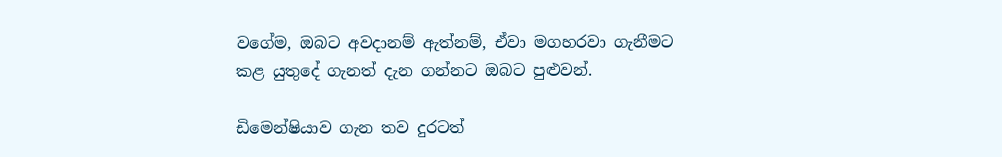වගේම, ඔබට අවදානම් ඇත්නම්, ඒවා මගහරවා ගැනීමට කළ යුතුදේ ගැනත් දැන ගන්නට ඔබට පුළුවන්.

ඩිමෙන්ෂියාව ගැන තව දුරටත්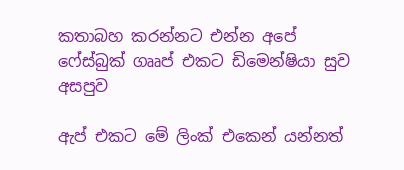කතාබහ කරන්නට එන්න අපේ ෆේස්බුක් ගෲප් එකට ඩිමෙන්ෂියා සුව අසපුව

ඇප් එකට මේ ලිංක් එකෙන් යන්නත්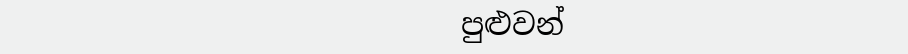පුළුවන්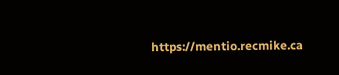https://mentio.recmike.ca